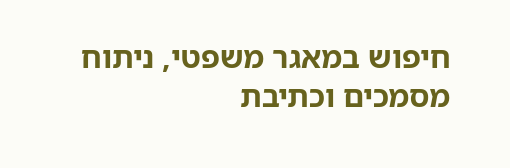חיפוש במאגר משפטי, ניתוח מסמכים וכתיבת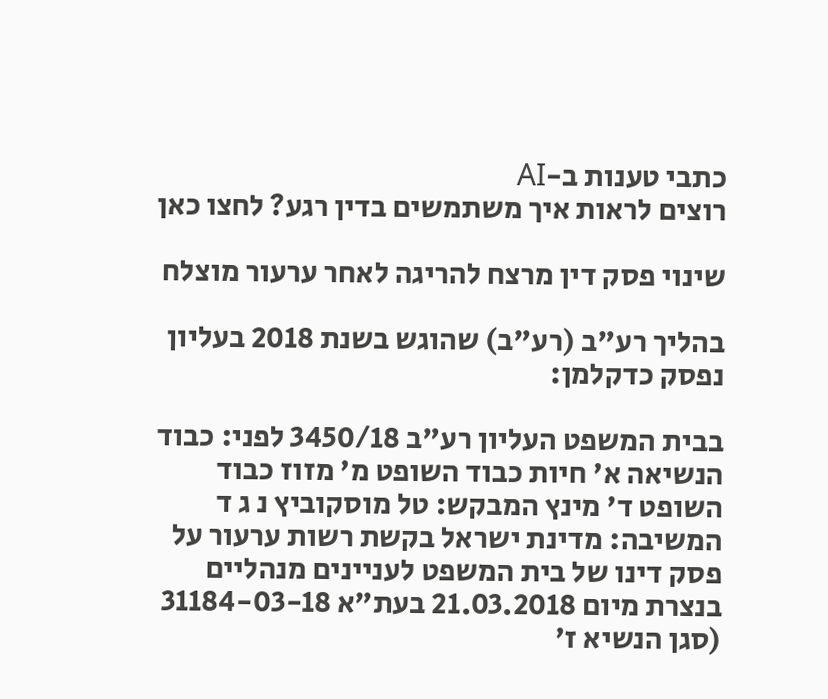כתבי טענות ב-AI
רוצים לראות איך משתמשים בדין רגע? לחצו כאן

שינוי פסק דין מרצח להריגה לאחר ערעור מוצלח

בהליך רע"ב (רע"ב) שהוגש בשנת 2018 בעליון נפסק כדקלמן:

בבית המשפט העליון רע"ב 3450/18 לפני: כבוד הנשיאה א' חיות כבוד השופט מ' מזוז כבוד השופט ד' מינץ המבקש: טל מוסקוביץ נ ג ד המשיבה: מדינת ישראל בקשת רשות ערעור על פסק דינו של בית המשפט לעניינים מנהליים בנצרת מיום 21.03.2018 בעת"א 31184-03-18 (סגן הנשיא ז'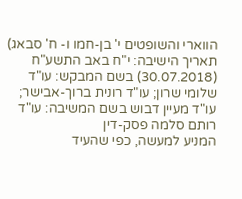הווארי והשופטים י' בן-חמו ו- ח' סבאג) תאריך הישיבה: י"ח באב התשע"ח (30.07.2018) בשם המבקש: עו"ד שלומי שרון; עו"ד רונית ברוך-אבישר; עו"ד מעיין דבוש בשם המשיבה: עו"ד רותם סלמה פסק-דין
המניע למעשה, כפי שהעיד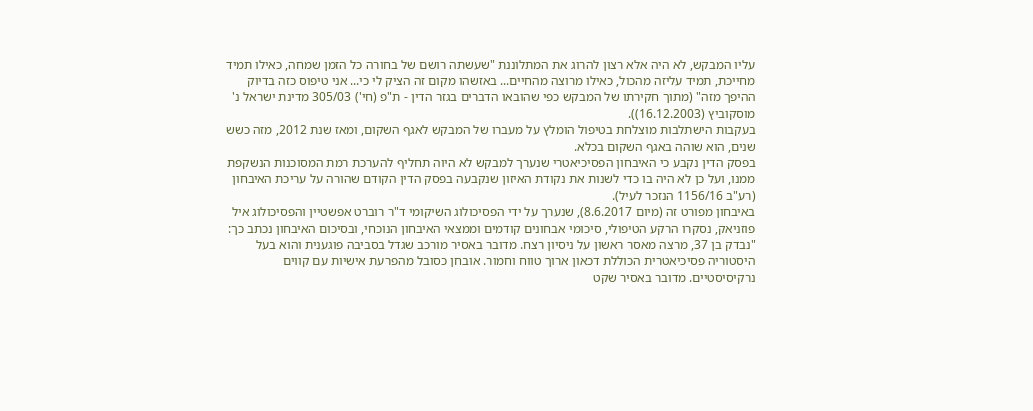עליו המבקש, לא היה אלא רצון להרוג את המתלוננת "שעשתה רושם של בחורה כל הזמן שמחה, כאילו תמיד מחייכת, תמיד עליזה מהכול, כאילו מרוצה מהחיים... באזשהו מקום זה הציק לי כי... אני טיפוס כזה בדיוק ההיפך מזה" (מתוך חקירתו של המבקש כפי שהובאו הדברים בגזר הדין - ת"פ (חי') 305/03 מדינת ישראל נ' מוסקוביץ (16.12.2003)).
בעקבות הישתלבות מוצלחת בטיפול הומלץ על מעברו של המבקש לאגף השקום, ומאז שנת 2012, מזה כשש שנים, הוא שוהה באגף השקום בכלא.
בפסק הדין נקבע כי האיבחון הפסיכיאטרי שנערך למבקש לא היוה תחליף להערכת רמת המסוכנות הנשקפת ממנו, ועל כן לא היה בו כדי לשנות את נקודת האיזון שנקבעה בפסק הדין הקודם שהורה על עריכת האיבחון (רע"ב 1156/16 הנזכר לעיל).
באיבחון מפורט זה (מיום 8.6.2017), שנערך על ידי הפסיכולוג השיקומי ד"ר רוברט אפשטיין והפסיכולוג איל פוזניאק, נסקרו הרקע הטיפולי, סיכומי אבחונים קודמים וממצאי האיבחון הנוכחי, ובסיכום האיבחון נכתב כך: "נבדק בן 37, מרצה מאסר ראשון על ניסיון רצח. מדובר באסיר מורכב שגדל בסביבה פוגענית והוא בעל היסטוריה פסיכיאטרית הכוללת דכאון ארוך טווח וחמור. אובחן כסובל מהפרעת אישיות עם קווים נרקיסיסטיים. מדובר באסיר שקט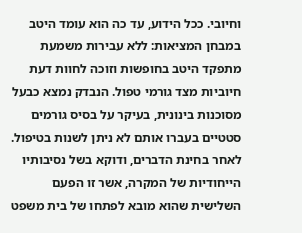וחיובי. ככל הידוע, עד כה הוא עומד היטב במבחן המציאות: ללא עבירות משמעת מתפקד היטב בחופשות וזוכה לחוות דעת חיוביות מצד גורמי טפול. הנבדק נמצא כבעל מסוכנות בינונית, בעיקר על בסיס גורמים סטטיים בעברו אותם לא ניתן לשנות בטיפול.
לאחר בחינת הדברים, ודוקא בשל נסיבותיו הייחודיות של המקרה, אשר זו הפעם השלישית שהוא מובא לפתחו של בית משפט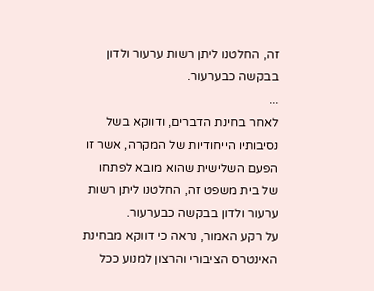זה, החלטנו ליתן רשות ערעור ולדון בבקשה כבערעור.
...
לאחר בחינת הדברים, ודווקא בשל נסיבותיו הייחודיות של המקרה, אשר זו הפעם השלישית שהוא מובא לפתחו של בית משפט זה, החלטנו ליתן רשות ערעור ולדון בבקשה כבערעור.
על רקע האמור, נראה כי דווקא מבחינת האינטרס הציבורי והרצון למנוע ככל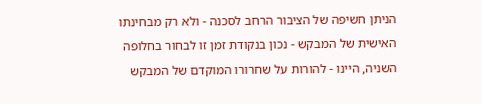הניתן חשיפה של הציבור הרחב לסכנה - ולא רק מבחינתו האישית של המבקש - נכון בנקודת זמן זו לבחור בחלופה השניה, היינו - להורות על שחרורו המוקדם של המבקש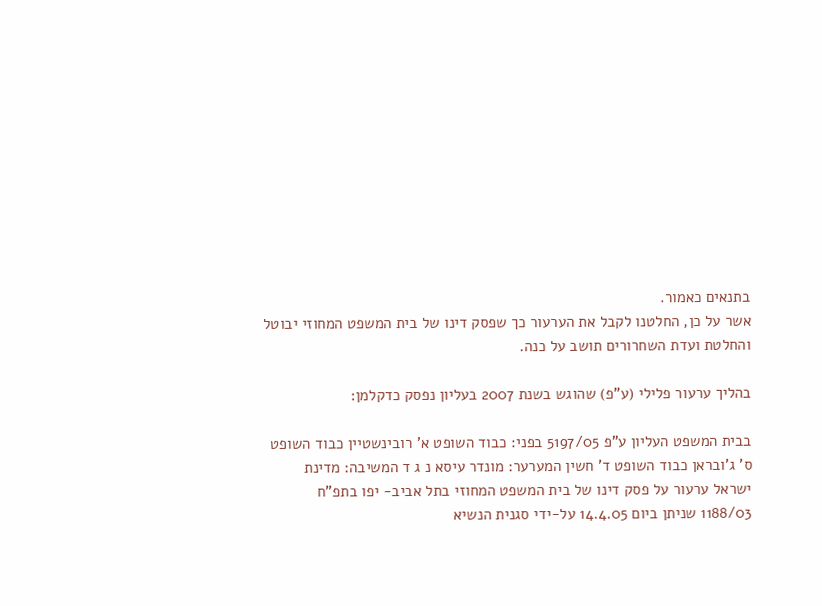בתנאים כאמור.
אשר על כן, החלטנו לקבל את הערעור כך שפסק דינו של בית המשפט המחוזי יבוטל והחלטת ועדת השחרורים תושב על כנה.

בהליך ערעור פלילי (ע"פ) שהוגש בשנת 2007 בעליון נפסק כדקלמן:

בבית המשפט העליון ע"פ 5197/05 בפני: כבוד השופט א' רובינשטיין כבוד השופט ס' ג'ובראן כבוד השופט ד' חשין המערער: מונדר עיסא נ ג ד המשיבה: מדינת ישראל ערעור על פסק דינו של בית המשפט המחוזי בתל אביב- יפו בתפ"ח 1188/03 שניתן ביום 14.4.05 על-ידי סגנית הנשיא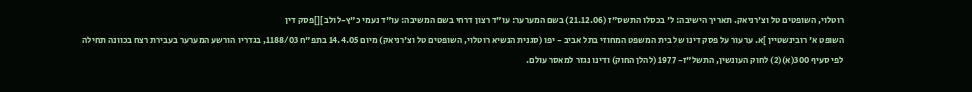רוטלוי, השופטים טל וצ'רניאק. תאריך הישיבה: ל' בכסלו התשס"ז (21.12.06) בשם המערער: עו"ד רצון דרחי בשם המשיבה: עו"ד נעמי כ"ץ-לולב ][]פסק דין
השופט א' רובינשטיין ]א. ערעור על פסק דינו של בית המשפט המחוזי בתל אביב - יפו (סגנית הנשיא רוטלוי, השופטים טל וצ'רניאק) מיום 14.4.05 בתפ"ח 1188/03, בגדריו הורשע המערער בעבירת רצח בכוונה תחילה לפי סעיף 300(א)(2) לחוק העונשין, התשל"ז- 1977 (להלן החוק) ודינו נגזר למאסר עולם.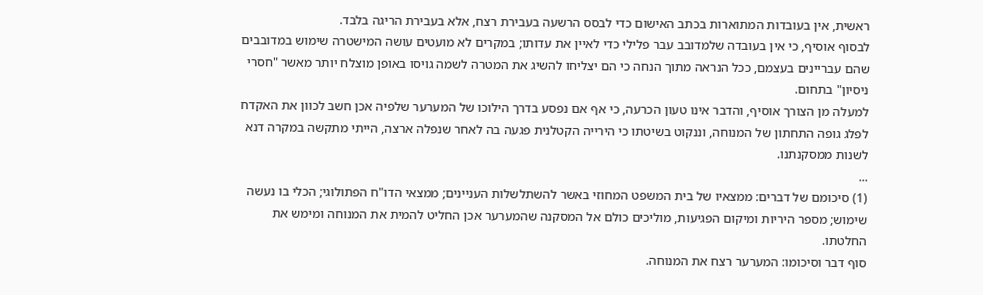ראשית, אין בעובדות המתוארות בכתב האישום כדי לבסס הרשעה בעבירת רצח, אלא בעבירת הריגה בלבד.
לבסוף אוסיף, כי אין בעובדה שלמדובב עבר פלילי כדי לאיין את עדותו; במקרים לא מועטים עושה המישטרה שימוש במדובבים שהם עבריינים בעצמם, ככל הנראה מתוך הנחה כי הם יצליחו להשיג את המטרה לשמה גויסו באופן מוצלח יותר מאשר "חסרי ניסיון" בתחום.
למעלה מן הצורך אוסיף, והדבר אינו טעון הכרעה, כי אף אם נפסע בדרך הילוכו של המערער שלפיה אכן חשב לכוון את האקדח לפלג גופה התחתון של המנוחה, וננקוט בשיטתו כי הירייה הקטלנית פגעה בה לאחר שנפלה ארצה, הייתי מתקשה במקרה דנא לשנות ממסקנתנו.
...
(1) סיכומם של דברים: ממצאיו של בית המשפט המחוזי באשר להשתלשלות העניינים; ממצאי הדו"ח הפתולוגי; הכלי בו נעשה שימוש; מספר היריות ומיקום הפגיעות, מוליכים כולם אל המסקנה שהמערער אכן החליט להמית את המנוחה ומימש את החלטתו.
סוף דבר וסיכומו: המערער רצח את המנוחה.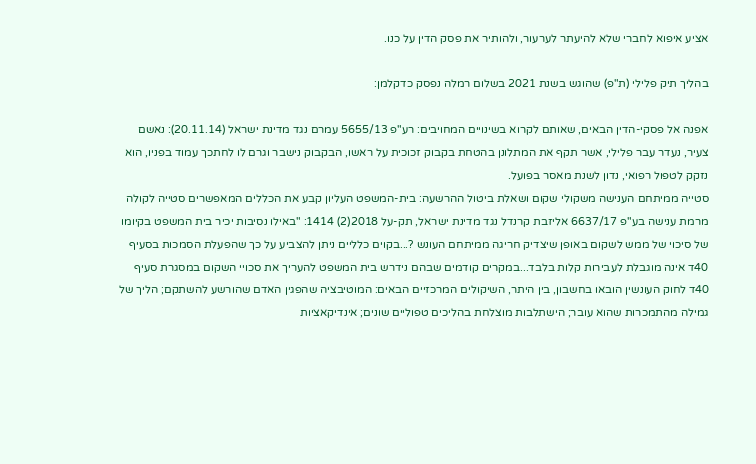אציע איפוא לחברי שלא להיעתר לערעור, ולהותיר את פסק הדין על כנו.

בהליך תיק פלילי (ת"פ) שהוגש בשנת 2021 בשלום רמלה נפסק כדקלמן:

אפנה אל פסקי-הדין הבאים, שאותם לקרוא בשינויים המחויבים: רע"פ 5655/13 עמרם נגד מדינת ישראל (20.11.14): נאשם צעיר, נעדר עבר פלילי, אשר תקף את המתלונן בהטחת בקבוק זכוכית על ראשו, הבקבוק נישבר וגרם לו לחתכך עמוד בפניו, הוא נזקק לטפול רפואי, נדון לשנת מאסר בפועל.
סטייה ממיתחם הענישה משקולי שקום ושאלת ביטול ההרשעה: בית-המשפט העליון קבע את הכללים המאפשרים סטייה לקולה מרמת ענישה בע"פ 6637/17 אליזבת קרנדל נגד מדינת ישראל, תק-על 2018(2) 1414: "באילו נסיבות יכיר בית המשפט בקיומו של סיכוי של ממש לשקום באופן שיצדיק חריגה ממיתחם העונש ?...בקוים כלליים ניתן להצביע על כך שהפעלת הסמכות בסעיף 40ד אינה מוגבלת לעבירות קלות בלבד...במקרים קודמים שבהם נידרש בית המשפט להעריך את סכויי השקום במסגרת סעיף 40ד לחוק העונשין הובאו בחשבון, בין היתר, השיקולים המרכזיים הבאים: המוטיבציה שהפגין האדם שהורשע להשתקם; הליך של גמילה מהתמכרות שהוא עובר; הישתלבות מוצלחת בהליכים טפוליים שונים; אינדיקאציות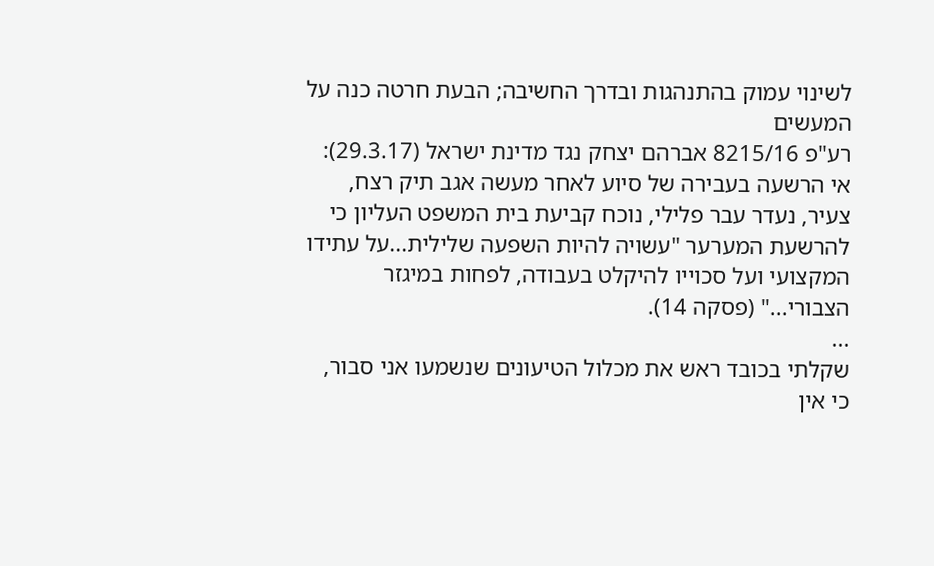לשינוי עמוק בהתנהגות ובדרך החשיבה; הבעת חרטה כנה על המעשים
רע"פ 8215/16 אברהם יצחק נגד מדינת ישראל (29.3.17): אי הרשעה בעבירה של סיוע לאחר מעשה אגב תיק רצח, צעיר, נעדר עבר פלילי, נוכח קביעת בית המשפט העליון כי להרשעת המערער "עשויה להיות השפעה שלילית...על עתידו המקצועי ועל סכוייו להיקלט בעבודה, לפחות במיגזר הצבורי..." (פסקה 14).
...
שקלתי בכובד ראש את מכלול הטיעונים שנשמעו אני סבור, כי אין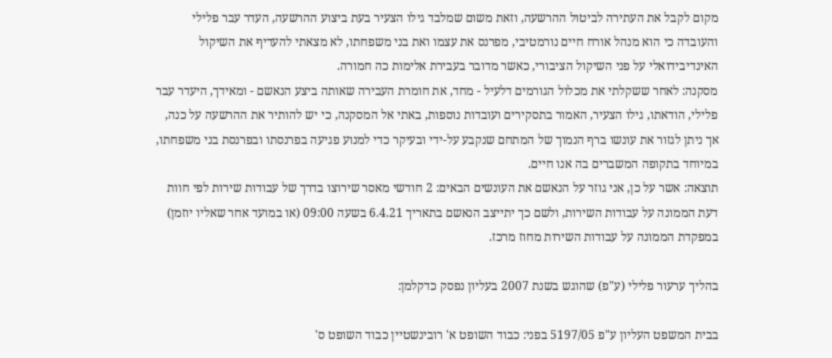מקום לקבל את העתירה לביטול ההרשעה, וזאת משום שמלבד גילו הצעיר בעת ביצוע ההרשעה, העדר עבר פלילי והעובדה כי הוא מנהל אורח חיים נורמטיבי, מפרנס את עצמו ואת בני משפחתו, לא מצאתי להעדיף את השיקול האינדיבידואלי על פני השיקול הציבורי, כאשר מדובר בעבירת אלימות כה חמורה.
מסקנה: לאחר ששקלתי את מכלול הגורמים דלעיל - מחד, את חומרת העבירה שאותה ביצע הנאשם - ומאידך, היעדר עבר פלילי, הודאתו, גילו הצעיר, האמור בתסקירים ועובדות נוספות, באתי אל המסקנה, כי יש להותיר את ההרשעה על כנה, אך ניתן לגזור את עונשו ברף הנמוך של המתחם שנקבע על-ידי ובעיקר כדי למנוע פגיעה בפרנסתו ובפרנסת בני משפחתו, במיוחד בתקופה המשברים בה אנו חיים.
תוצאה: אשר על כן, אני גוזר על הנאשם את העונשים הבאים: 2 חודשי מאסר שירוצו בדרך של עבודות שירות לפי חוות דעת הממונה על עבודות השירות, ולשם כך יתייצב הנאשם בתאריך 6.4.21 בשעה 09:00 (או במועד אחר שאליו יוזמן) במפקדת הממונה על עבודות השירות מחוז מרכז.

בהליך ערעור פלילי (ע"פ) שהוגש בשנת 2007 בעליון נפסק כדקלמן:

בבית המשפט העליון ע"פ 5197/05 בפני: כבוד השופט א' רובינשטיין כבוד השופט ס'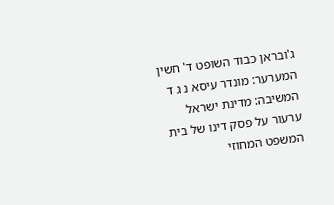ג'ובראן כבוד השופט ד' חשין המערער: מונדר עיסא נ ג ד המשיבה: מדינת ישראל ערעור על פסק דינו של בית המשפט המחוזי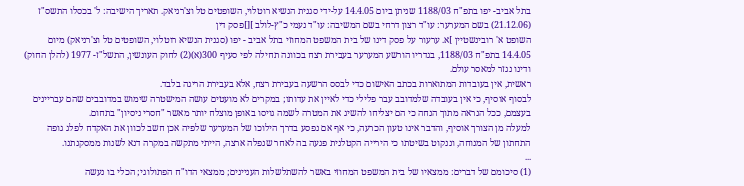בתל אביב- יפו בתפ"ח 1188/03 שניתן ביום 14.4.05 על-ידי סגנית הנשיא רוטלוי, השופטים טל וצ'רניאק. תאריך הישיבה: ל' בכסלו התשס"ז (21.12.06) בשם המערער: עו"ד רצון דרחי בשם המשיבה: עו"ד נעמי כ"ץ-לולב ][]פסק דין
השופט א' רובינשטיין ]א. ערעור על פסק דינו של בית המשפט המחוזי בתל אביב - יפו (סגנית הנשיא רוטלוי, השופטים טל וצ'רניאק) מיום 14.4.05 בתפ"ח 1188/03, בגדריו הורשע המערער בעבירת רצח בכוונה תחילה לפי סעיף 300(א)(2) לחוק העונשין, התשל"ז- 1977 (להלן החוק) ודינו נגזר למאסר עולם.
ראשית, אין בעובדות המתוארות בכתב האישום כדי לבסס הרשעה בעבירת רצח, אלא בעבירת הריגה בלבד.
לבסוף אוסיף, כי אין בעובדה שלמדובב עבר פלילי כדי לאיין את עדותו; במקרים לא מועטים עושה המישטרה שימוש במדובבים שהם עבריינים בעצמם, ככל הנראה מתוך הנחה כי הם יצליחו להשיג את המטרה לשמה גויסו באופן מוצלח יותר מאשר "חסרי ניסיון" בתחום.
למעלה מן הצורך אוסיף, והדבר אינו טעון הכרעה, כי אף אם נפסע בדרך הילוכו של המערער שלפיה אכן חשב לכוון את האקדח לפלג גופה התחתון של המנוחה, וננקוט בשיטתו כי הירייה הקטלנית פגעה בה לאחר שנפלה ארצה, הייתי מתקשה במקרה דנא לשנות ממסקנתנו.
...
(1) סיכומם של דברים: ממצאיו של בית המשפט המחוזי באשר להשתלשלות העניינים; ממצאי הדו"ח הפתולוגי; הכלי בו נעשה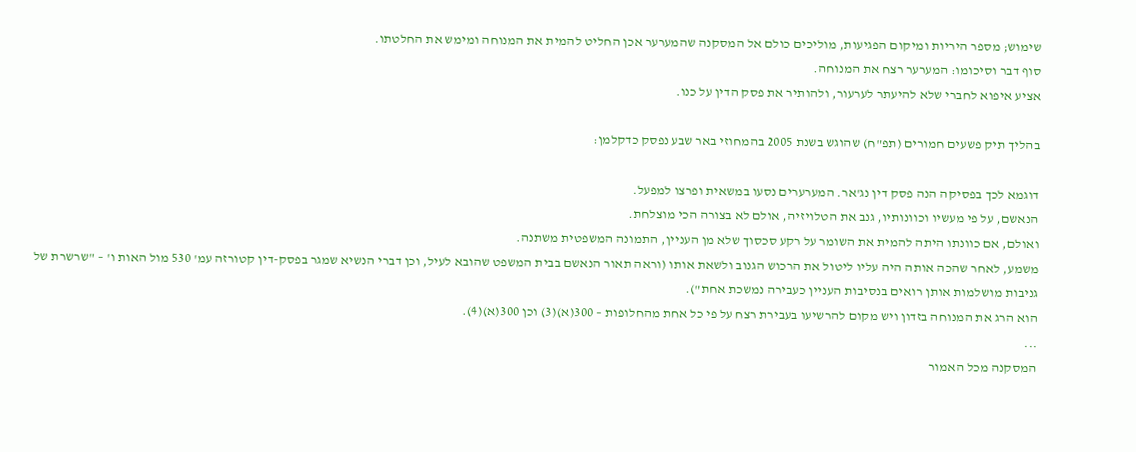שימוש; מספר היריות ומיקום הפגיעות, מוליכים כולם אל המסקנה שהמערער אכן החליט להמית את המנוחה ומימש את החלטתו.
סוף דבר וסיכומו: המערער רצח את המנוחה.
אציע איפוא לחברי שלא להיעתר לערעור, ולהותיר את פסק הדין על כנו.

בהליך תיק פשעים חמורים (תפ"ח) שהוגש בשנת 2005 בהמחוזי באר שבע נפסק כדקלמן:

דוגמא לכך בפסיקה הנה פסק דין נג'אר. המערערים נסעו במשאית ופרצו למפעל.
הנאשם, על פי מעשיו וכוונותיו, גנב את הטלויזיה, אולם לא בצורה הכי מוצלחת.
ואולם, אם כוונתו היתה להמית את השומר על רקע סכסוך שלא מן העניין, התמונה המשפטית משתנה.
משמע, לאחר שהכה אותה היה עליו ליטול את הרכוש הגנוב ולשאת אותו (וראה תאור הנאשם בבית המשפט שהובא לעיל, וכן דברי הנשיא שמגר בפסק-דין קטורזה עמ' 530 מול האות ו' – "שרשרת של גניבות מושלמות אותן רואים בנסיבות העניין כעבירה נמשכת אחת").
הוא הרג את המנוחה בזדון ויש מקום להרשיעו בעבירת רצח על פי כל אחת מהחלופות – 300(א)(3) וכן 300(א)(4).
...
המסקנה מכל האמור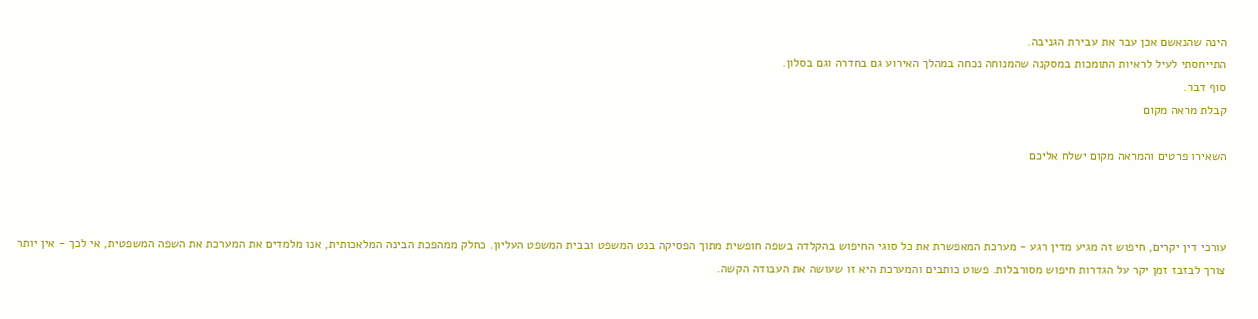הינה שהנאשם אכן עבר את עבירת הגניבה.
התייחסתי לעיל לראיות התומכות במסקנה שהמנוחה נכחה במהלך האירוע גם בחדרה וגם בסלון.
סוף דבר.
קבלת מראה מקום

השאירו פרטים והמראה מקום ישלח אליכם



עורכי דין יקרים, חיפוש זה מגיע מדין רגע - מערכת המאפשרת את כל סוגי החיפוש בהקלדה בשפה חופשית מתוך הפסיקה בנט המשפט ובבית המשפט העליון. כחלק ממהפכת הבינה המלאכותית, אנו מלמדים את המערכת את השפה המשפטית, אי לכך - אין יותר צורך לבזבז זמן יקר על הגדרות חיפוש מסורבלות. פשוט כותבים והמערכת היא זו שעושה את העבודה הקשה.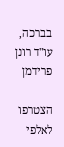בברכה,
עו"ד רונן פרידמן

הצטרפו לאלפי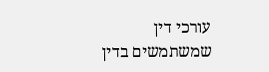עורכי דין שמשתמשים בדין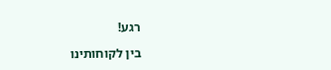רגע!

בין לקוחותינו